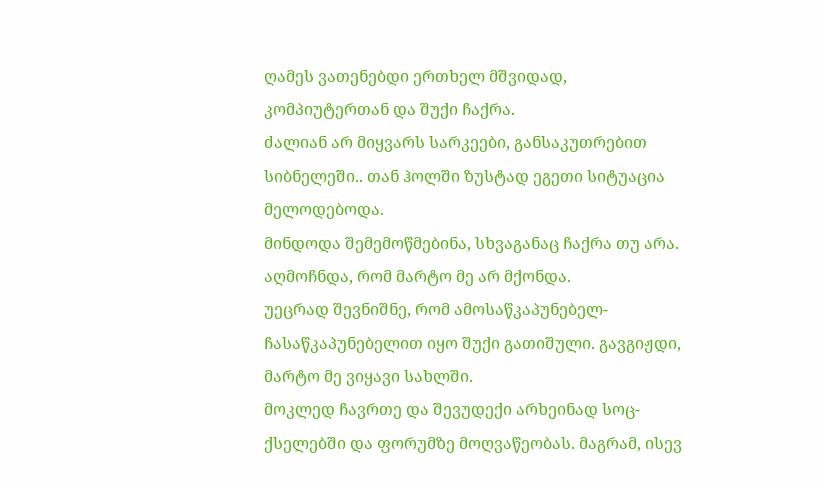ღამეს ვათენებდი ერთხელ მშვიდად, კომპიუტერთან და შუქი ჩაქრა.
ძალიან არ მიყვარს სარკეები, განსაკუთრებით სიბნელეში.. თან ჰოლში ზუსტად ეგეთი სიტუაცია მელოდებოდა.
მინდოდა შემემოწმებინა, სხვაგანაც ჩაქრა თუ არა. აღმოჩნდა, რომ მარტო მე არ მქონდა.
უეცრად შევნიშნე, რომ ამოსაწკაპუნებელ-ჩასაწკაპუნებელით იყო შუქი გათიშული. გავგიჟდი, მარტო მე ვიყავი სახლში.
მოკლედ ჩავრთე და შევუდექი არხეინად სოც-ქსელებში და ფორუმზე მოღვაწეობას. მაგრამ, ისევ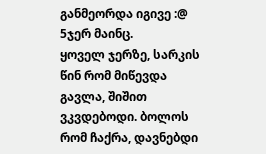განმეორდა იგივე :@ 5ჯერ მაინც.
ყოველ ჯერზე, სარკის წინ რომ მიწევდა გავლა, შიშით ვკვდებოდი. ბოლოს რომ ჩაქრა, დავნებდი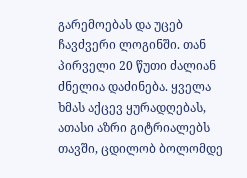გარემოებას და უცებ ჩავძვერი ლოგინში. თან პირველი 20 წუთი ძალიან ძნელია დაძინება. ყველა ხმას აქცევ ყურადღებას, ათასი აზრი გიტრიალებს თავში, ცდილობ ბოლომდე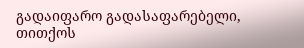გადაიფარო გადასაფარებელი, თითქოს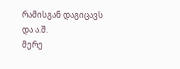რამისგან დაგიცავს და ა.შ.
მერე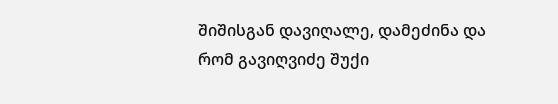შიშისგან დავიღალე, დამეძინა და რომ გავიღვიძე შუქი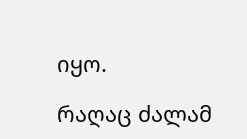იყო.

რაღაც ძალამ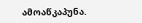ამოაწკაპუნა.